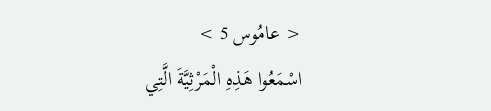< عامُوس 5 >
اسْمَعُوا هَذِهِ الْمَرْثِيَّةَ الَّتِي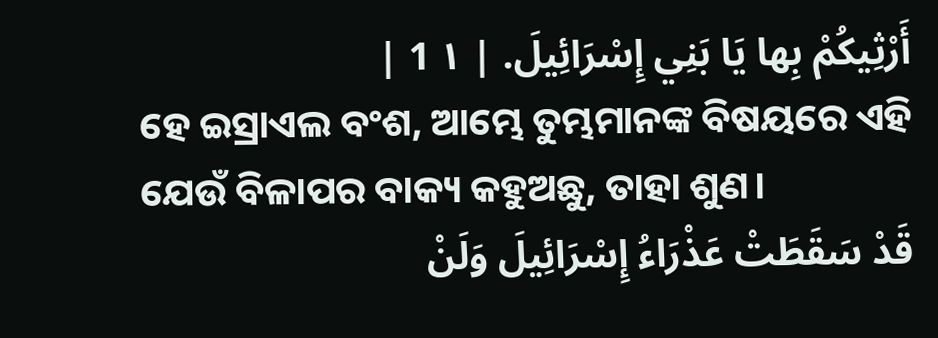أَرْثِيكُمْ بِها يَا بَنِي إِسْرَائِيلَ. | ١ 1 |
ହେ ଇସ୍ରାଏଲ ବଂଶ, ଆମ୍ଭେ ତୁମ୍ଭମାନଙ୍କ ବିଷୟରେ ଏହି ଯେଉଁ ବିଳାପର ବାକ୍ୟ କହୁଅଛୁ, ତାହା ଶୁଣ।
قَدْ سَقَطَتْ عَذْرَاءُ إِسْرَائِيلَ وَلَنْ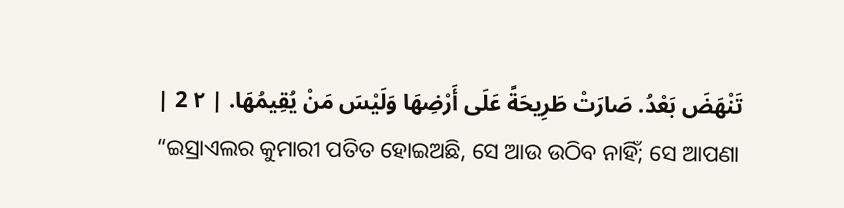تَنْهَضَ بَعْدُ. صَارَتْ طَرِيحَةً عَلَى أَرْضِهَا وَلَيْسَ مَنْ يُقِيمُهَا. | ٢ 2 |
“ଇସ୍ରାଏଲର କୁମାରୀ ପତିତ ହୋଇଅଛି, ସେ ଆଉ ଉଠିବ ନାହିଁ; ସେ ଆପଣା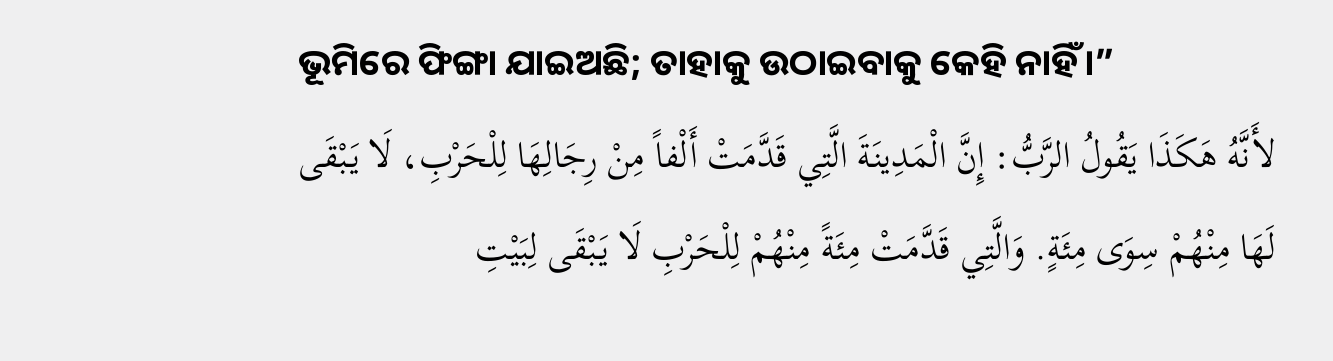ଭୂମିରେ ଫିଙ୍ଗା ଯାଇଅଛି; ତାହାକୁ ଉଠାଇବାକୁ କେହି ନାହିଁ।”
لأَنَّهُ هَكَذَا يَقُولُ الرَّبُّ: إِنَّ الْمَدِينَةَ الَّتِي قَدَّمَتْ أَلْفاً مِنْ رِجَالِهَا لِلْحَرْبِ، لَا يَبْقَى لَهَا مِنْهُمْ سِوَى مِئَةٍ. وَالَّتِي قَدَّمَتْ مِئَةً مِنْهُمْ لِلْحَرْبِ لَا يَبْقَى لِبَيْتِ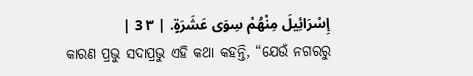إِسْرَائِيلَ مِنْهُمْ سِوَى عَشَرَةٍ. | ٣ 3 |
କାରଣ ପ୍ରଭୁ ସଦାପ୍ରଭୁ ଏହି କଥା କହନ୍ତି, “ଯେଉଁ ନଗରରୁ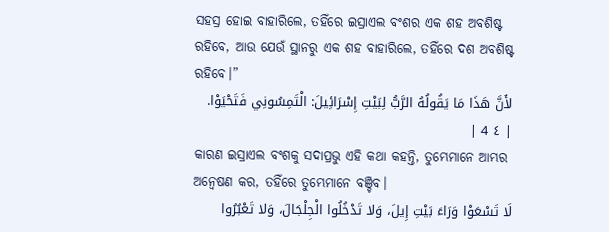ସହସ୍ର ହୋଇ ବାହାରିଲେ, ତହିଁରେ ଇସ୍ରାଏଲ ବଂଶର ଏକ ଶହ ଅବଶିଷ୍ଟ ରହିବେ, ଆଉ ଯେଉଁ ସ୍ଥାନରୁ ଏକ ଶହ ବାହାରିଲେ, ତହିଁରେ ଦଶ ଅବଶିଷ୍ଟ ରହିବେ।”
لأَنَّ هَذَا مَا يَقُولُهُ الرَّبُّ لِبَيْتِ إِسْرَائِيلَ: الْتَمِسُونِي فَتَحْيَوْا. | ٤ 4 |
କାରଣ ଇସ୍ରାଏଲ ବଂଶକୁ ସଦାପ୍ରଭୁ ଏହି କଥା କହନ୍ତି, ତୁମ୍ଭେମାନେ ଆମ୍ଭର ଅନ୍ୱେଷଣ କର, ତହିଁରେ ତୁମ୍ଭେମାନେ ବଞ୍ଚିବ।
لَا تَسْعَوْا وَرَاءَ بَيْتِ إِيلَ، وَلا تَدْخُلُوا الْجِلْجَالَ، وَلا تَعْبُرُوا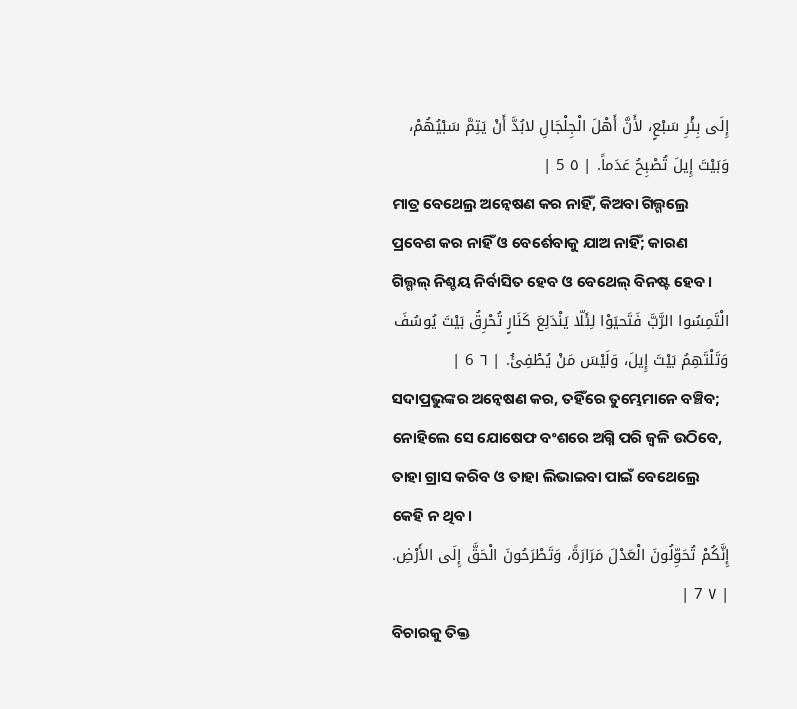إِلَى بِئْرِ سَبْعٍ، لأَنَّ أَهْلَ الْجِلْجَالِ لابُدَّ أَنْ يَتِمَّ سَبْيُهُمْ، وَبَيْتَ إِيلَ تُصْبِحُ عَدَماً. | ٥ 5 |
ମାତ୍ର ବେଥେଲ୍ର ଅନ୍ଵେଷଣ କର ନାହିଁ, କିଅବା ଗିଲ୍ଗଲ୍ରେ ପ୍ରବେଶ କର ନାହିଁ ଓ ବେର୍ଶେବାକୁ ଯାଅ ନାହିଁ; କାରଣ ଗିଲ୍ଗଲ୍ ନିଶ୍ଚୟ ନିର୍ବାସିତ ହେବ ଓ ବେଥେଲ୍ ବିନଷ୍ଟ ହେବ।
الْتَمِسُوا الرَّبَّ فَتَحيَوْا لِئَلّا يَنْدَلِعَ كَنَارٍ تُحْرِقُ بَيْتَ يُوسُفَ وَتَلْتَهِمُ بَيْتَ إِيلَ، وَلَيْسَ مَنْ يُطْفِئُ. | ٦ 6 |
ସଦାପ୍ରଭୁଙ୍କର ଅନ୍ଵେଷଣ କର, ତହିଁରେ ତୁମ୍ଭେମାନେ ବଞ୍ଚିବ; ନୋହିଲେ ସେ ଯୋଷେଫ ବଂଶରେ ଅଗ୍ନି ପରି ଜ୍ୱଳି ଉଠିବେ, ତାହା ଗ୍ରାସ କରିବ ଓ ତାହା ଲିଭାଇବା ପାଇଁ ବେଥେଲ୍ରେ କେହି ନ ଥିବ।
إِنَّكُمْ تُحَوِّلُونَ الْعَدْلَ مَرَارَةً، وَتَطْرَحُونَ الْحَقَّ إِلَى الأَرْضِ. | ٧ 7 |
ବିଚାରକୁ ତିକ୍ତ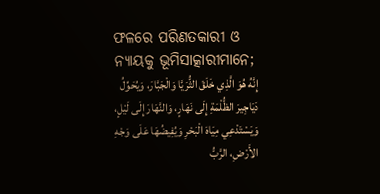ଫଳରେ ପରିଣତକାରୀ ଓ ନ୍ୟାୟକୁ ଭୂମିସାତ୍କାରୀମାନେ;
إِنَّهُ هُوَ الَّذِي خَلَقَ الثُّرَيَّا وَالْجَبَّارَ، وَيُحَوِّلُ دَيَاجِيرَ الظُّلْمَةِ إِلَى نَهَارٍ، وَالنَّهَارَ إِلَى لَيْلٍ، وَيَسْتَدْعِي مِيَاهَ الْبَحْرِ وَيُفِيضُهَا عَلَى وَجْهِ الأَرْضِ، الرَّبُّ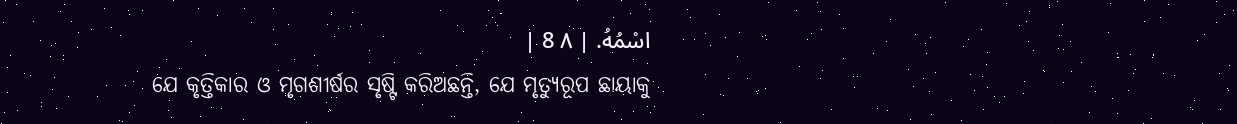اسْمُهُ. | ٨ 8 |
ଯେ କୃତ୍ତିକାର ଓ ମୃଗଶୀର୍ଷର ସୃଷ୍ଟି କରିଅଛନ୍ତି, ଯେ ମୃତ୍ୟୁରୂପ ଛାୟାକୁ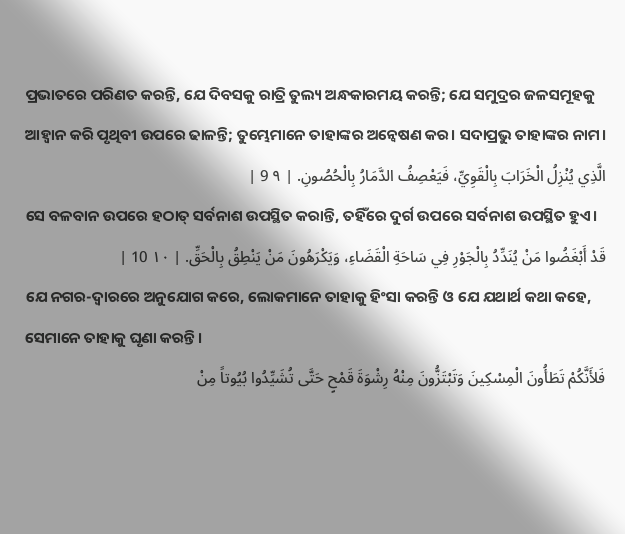ପ୍ରଭାତରେ ପରିଣତ କରନ୍ତି, ଯେ ଦିବସକୁ ରାତ୍ରି ତୁଲ୍ୟ ଅନ୍ଧକାରମୟ କରନ୍ତି; ଯେ ସମୁଦ୍ରର ଜଳସମୂହକୁ ଆହ୍ୱାନ କରି ପୃଥିବୀ ଉପରେ ଢାଳନ୍ତି; ତୁମ୍ଭେମାନେ ତାହାଙ୍କର ଅନ୍ଵେଷଣ କର। ସଦାପ୍ରଭୁ ତାହାଙ୍କର ନାମ।
الَّذِي يُنْزِلُ الْخَرَابَ بِالْقَوِيِّ، فَيَعْصِفُ الدَّمَارُ بِالْحُصُونِ. | ٩ 9 |
ସେ ବଳବାନ ଉପରେ ହଠାତ୍ ସର୍ବନାଶ ଉପସ୍ଥିତ କରାନ୍ତି, ତହିଁରେ ଦୁର୍ଗ ଉପରେ ସର୍ବନାଶ ଉପସ୍ଥିତ ହୁଏ।
قَدْ أَبْغَضُوا مَنْ يُنَدِّدُ بِالْجَوْرِ فِي سَاحَةِ الْقَضَاءِ، وَيَكْرَهُونَ مَنْ يَنْطِقُ بِالْحَقِّ. | ١٠ 10 |
ଯେ ନଗର-ଦ୍ୱାରରେ ଅନୁଯୋଗ କରେ, ଲୋକମାନେ ତାହାକୁ ହିଂସା କରନ୍ତି ଓ ଯେ ଯଥାର୍ଥ କଥା କହେ, ସେମାନେ ତାହାକୁ ଘୃଣା କରନ୍ତି।
فَلأَنَّكُمْ تَطَأُونَ الْمِسْكِينَ وَتَبْتَزُّونَ مِنْهُ رِشْوَةَ قَمْحٍ حَتَّى تُشَيِّدُوا بُيُوتاً مِنْ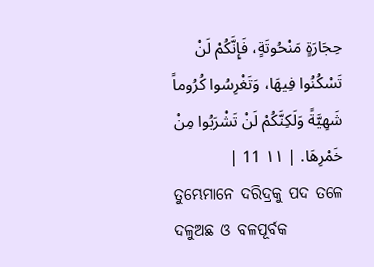حِجَارَةٍ مَنْحُوتَةٍ، فَإِنَّكُمْ لَنْ تَسْكُنُوا فِيهَا، وَتَغْرِسُوا كُرُوماً شَهِيَّةً وَلَكِنَّكُمْ لَنْ تَشْرَبُوا مِنْ خَمْرِهَا. | ١١ 11 |
ତୁମ୍ଭେମାନେ ଦରିଦ୍ରକୁ ପଦ ତଳେ ଦଳୁଅଛ ଓ ବଳପୂର୍ବକ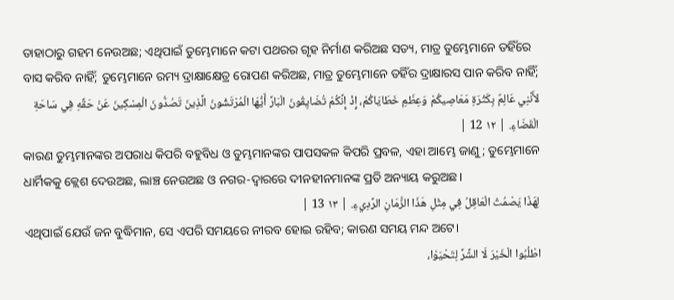ତାହାଠାରୁ ଗହମ ନେଉଅଛ; ଏଥିପାଇଁ ତୁମ୍ଭେମାନେ କଟା ପଥରର ଗୃହ ନିର୍ମାଣ କରିଅଛ ସତ୍ୟ, ମାତ୍ର ତୁମ୍ଭେମାନେ ତହିଁରେ ବାସ କରିବ ନାହିଁ; ତୁମ୍ଭେମାନେ ରମ୍ୟ ଦ୍ରାକ୍ଷାକ୍ଷେତ୍ର ରୋପଣ କରିଅଛ, ମାତ୍ର ତୁମ୍ଭେମାନେ ତହିଁର ଦ୍ରାକ୍ଷାରସ ପାନ କରିବ ନାହିଁ;
لأَنَّنِي عَالِمٌ بِكَثْرَةِ مَعَاصِيكُمْ وَعِظَمِ خَطَايَاكُمْ، إِذْ إِنَّكُمْ تُضَايِقُونَ الْبَارَّ أَيُّهَا الْمُرْتَشُونَ الَّذِينَ تَصُدُّونَ الْمِسْكِينَ عَنْ حَقِّهِ فِي سَاحَةِ الْقَضَاءِ. | ١٢ 12 |
କାରଣ ତୁମ୍ଭମାନଙ୍କର ଅପରାଧ କିପରି ବହୁବିଧ ଓ ତୁମ୍ଭମାନଙ୍କର ପାପସକଳ କିପରି ପ୍ରବଳ, ଏହା ଆମ୍ଭେ ଜାଣୁ; ତୁମ୍ଭେମାନେ ଧାର୍ମିକକୁ କ୍ଲେଶ ଦେଉଅଛ, ଲାଞ୍ଚ ନେଉଅଛ ଓ ନଗର-ଦ୍ୱାରରେ ଦୀନହୀନମାନଙ୍କ ପ୍ରତି ଅନ୍ୟାୟ କରୁଅଛ।
لِهَذَا يَصْمُتُ الْعَاقِلُ فِي مِثْلِ هَذَا الزَّمَانِ الرَّدِيءِ. | ١٣ 13 |
ଏଥିପାଇଁ ଯେଉଁ ଜନ ବୁଦ୍ଧିମାନ, ସେ ଏପରି ସମୟରେ ନୀରବ ହୋଇ ରହିବ; କାରଣ ସମୟ ମନ୍ଦ ଅଟେ।
اطْلُبُوا الْخَيْرَ لَا الشَّرَّ لِتَحْيَوْا،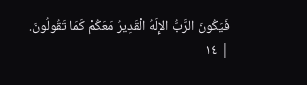فَيَكُونَ الرَّبُّ الإِلَهُ الْقَدِيرُ مَعَكُمْ كَمَا تَقُولُونَ. | ١٤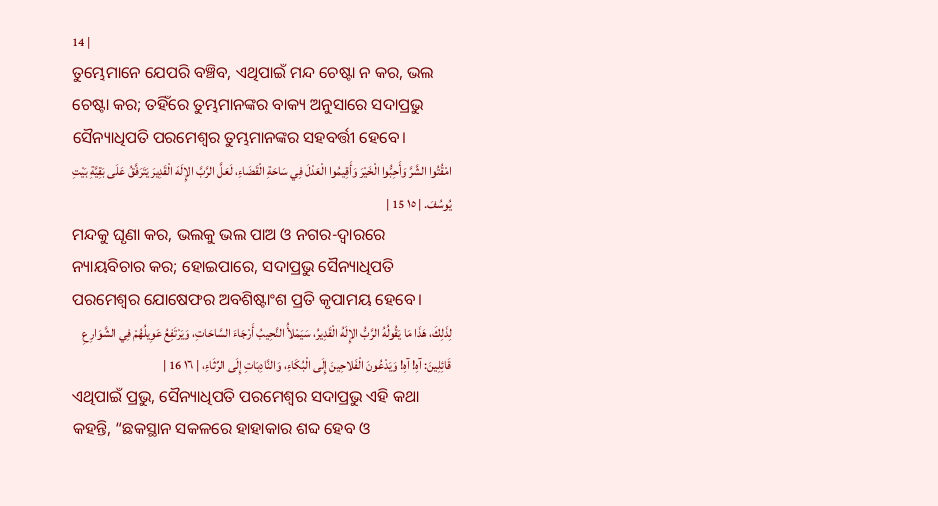14 |
ତୁମ୍ଭେମାନେ ଯେପରି ବଞ୍ଚିବ, ଏଥିପାଇଁ ମନ୍ଦ ଚେଷ୍ଟା ନ କର, ଭଲ ଚେଷ୍ଟା କର; ତହିଁରେ ତୁମ୍ଭମାନଙ୍କର ବାକ୍ୟ ଅନୁସାରେ ସଦାପ୍ରଭୁ ସୈନ୍ୟାଧିପତି ପରମେଶ୍ୱର ତୁମ୍ଭମାନଙ୍କର ସହବର୍ତ୍ତୀ ହେବେ।
امْقُتُوا الشَّرَّ وَأَحِبُّوا الْخَيْرَ وَأَقِيمُوا الْعَدْلَ فِي سَاحَةِ الْقَضَاءِ، لَعَلَّ الرَّبَّ الإِلَهَ الْقَدِيرَ يَتَرَفَّقُ عَلَى بَقِيَّةِ بَيْتِ يُوسُفَ. | ١٥ 15 |
ମନ୍ଦକୁ ଘୃଣା କର, ଭଲକୁ ଭଲ ପାଅ ଓ ନଗର-ଦ୍ୱାରରେ ନ୍ୟାୟବିଚାର କର; ହୋଇପାରେ, ସଦାପ୍ରଭୁ ସୈନ୍ୟାଧିପତି ପରମେଶ୍ୱର ଯୋଷେଫର ଅବଶିଷ୍ଟାଂଶ ପ୍ରତି କୃପାମୟ ହେବେ।
لِذَلِكَ، هَذَا مَا يَقُولُهُ الرَّبُّ الإِلَهُ الْقَدِيرُ، سَيَمْلأُ النَّحِيبُ أَرْجَاءَ السَّاحَاتِ، وَيَرْتَفِعُ عَوِيلُهُمْ فِي الشَّوَارِعِ قَائِلِينَ: آهِ! آهِ! وَيَدْعُونَ الْفَلاحِينَ إِلَى الْبُكَاءِ، وَالنَّادِبَاتِ إِلَى الرِّثَاءِ، | ١٦ 16 |
ଏଥିପାଇଁ ପ୍ରଭୁ, ସୈନ୍ୟାଧିପତି ପରମେଶ୍ୱର ସଦାପ୍ରଭୁ ଏହି କଥା କହନ୍ତି, “ଛକସ୍ଥାନ ସକଳରେ ହାହାକାର ଶବ୍ଦ ହେବ ଓ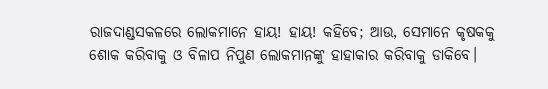ରାଜଦାଣ୍ଡସକଳରେ ଲୋକମାନେ ହାୟ! ହାୟ! କହିବେ; ଆଉ, ସେମାନେ କୃଷକକୁ ଶୋକ କରିବାକୁ ଓ ବିଳାପ ନିପୁଣ ଲୋକମାନଙ୍କୁ ହାହାକାର କରିବାକୁ ଡାକିବେ।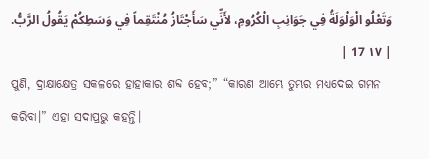وَتَعْلُو الْوَلْوَلَةُ فِي جَوَانِبِ الْكُرُومِ، لأَنِّي سَأَجْتَازُ مُنْتَقِماً فِي وَسَطِكُمْ يَقُولُ الرَّبُّ. | ١٧ 17 |
ପୁଣି, ଦ୍ରାକ୍ଷାକ୍ଷେତ୍ର ସକଳରେ ହାହାକାର ଶବ୍ଦ ହେବ;” “କାରଣ ଆମ୍ଭେ ତୁମ୍ଭର ମଧ୍ୟଦେଇ ଗମନ କରିବା।” ଏହା ସଦାପ୍ରଭୁ କହନ୍ତି।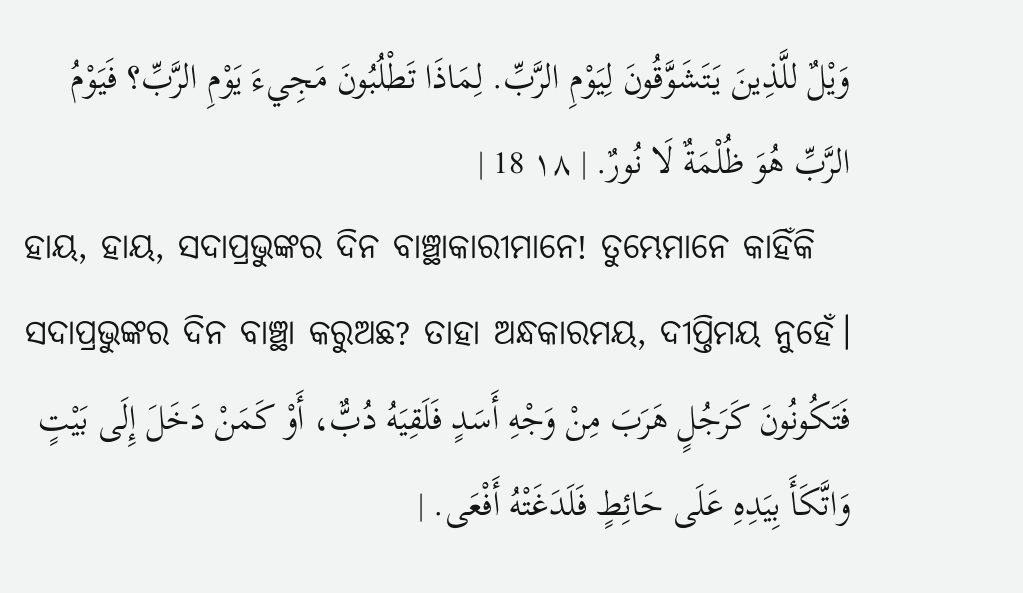وَيْلٌ للَّذِينَ يَتَشَوَّقُونَ لِيَوْمِ الرَّبِّ. لِمَاذَا تَطْلُبُونَ مَجِيءَ يَوْمِ الرَّبِّ؟ فَيَوْمُ الرَّبِّ هُوَ ظُلْمَةٌ لَا نُورٌ. | ١٨ 18 |
ହାୟ, ହାୟ, ସଦାପ୍ରଭୁଙ୍କର ଦିନ ବାଞ୍ଛାକାରୀମାନେ! ତୁମ୍ଭେମାନେ କାହିଁକି ସଦାପ୍ରଭୁଙ୍କର ଦିନ ବାଞ୍ଛା କରୁଅଛ? ତାହା ଅନ୍ଧକାରମୟ, ଦୀପ୍ତିମୟ ନୁହେଁ।
فَتَكُونُونَ كَرَجُلٍ هَرَبَ مِنْ وَجْهِ أَسَدٍ فَلَقِيَهُ دُبٌّ، أَوْ كَمَنْ دَخَلَ إِلَى بَيْتٍ وَاتَّكَأَ بِيَدِهِ عَلَى حَائِطٍ فَلَدَغَتْهُ أَفْعَى. |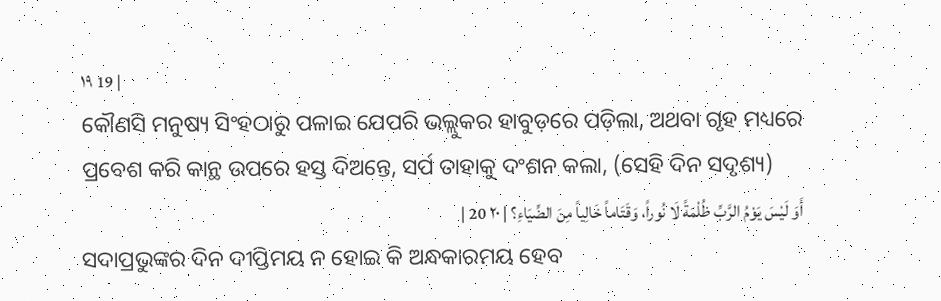١٩ 19 |
କୌଣସି ମନୁଷ୍ୟ ସିଂହଠାରୁ ପଳାଇ ଯେପରି ଭଲ୍ଲୁକର ହାବୁଡ଼ରେ ପଡ଼ିଲା, ଅଥବା ଗୃହ ମଧ୍ୟରେ ପ୍ରବେଶ କରି କାନ୍ଥ ଉପରେ ହସ୍ତ ଦିଅନ୍ତେ, ସର୍ପ ତାହାକୁ ଦଂଶନ କଲା, (ସେହି ଦିନ ସଦୃଶ୍ୟ)
أَوَ لَيْسَ يَوْمُ الرَّبِّ ظُلْمَةً لَا نُوراً، وَقَتَاماً خَالِياً مِنَ الضِّيَاءِ؟ | ٢٠ 20 |
ସଦାପ୍ରଭୁଙ୍କର ଦିନ ଦୀପ୍ତିମୟ ନ ହୋଇ କି ଅନ୍ଧକାରମୟ ହେବ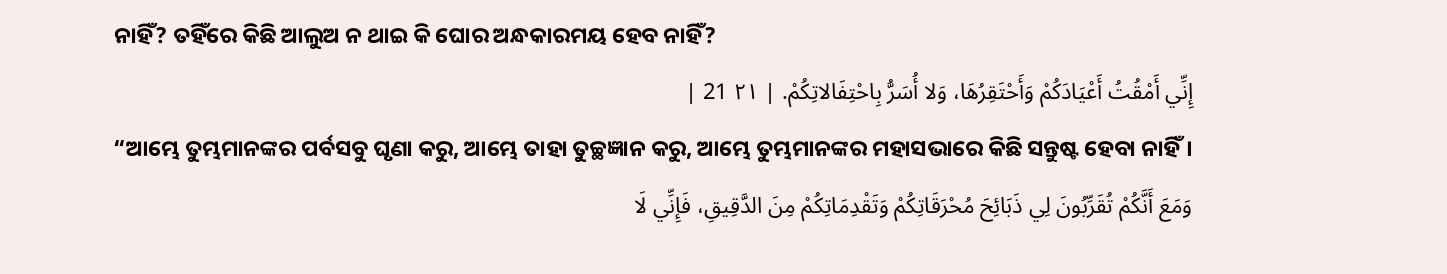ନାହିଁ? ତହିଁରେ କିଛି ଆଲୁଅ ନ ଥାଇ କି ଘୋର ଅନ୍ଧକାରମୟ ହେବ ନାହିଁ?
إِنِّي أَمْقُتُ أَعْيَادَكُمْ وَأَحْتَقِرُهَا، وَلا أُسَرُّ بِاحْتِفَالاتِكُمْ. | ٢١ 21 |
“ଆମ୍ଭେ ତୁମ୍ଭମାନଙ୍କର ପର୍ବସବୁ ଘୃଣା କରୁ, ଆମ୍ଭେ ତାହା ତୁଚ୍ଛଜ୍ଞାନ କରୁ, ଆମ୍ଭେ ତୁମ୍ଭମାନଙ୍କର ମହାସଭାରେ କିଛି ସନ୍ତୁଷ୍ଟ ହେବା ନାହିଁ।
وَمَعَ أَنَّكُمْ تُقَرِّبُونَ لِي ذَبَائِحَ مُحْرَقَاتِكُمْ وَتَقْدِمَاتِكُمْ مِنَ الدَّقِيقِ، فَإِنِّي لَا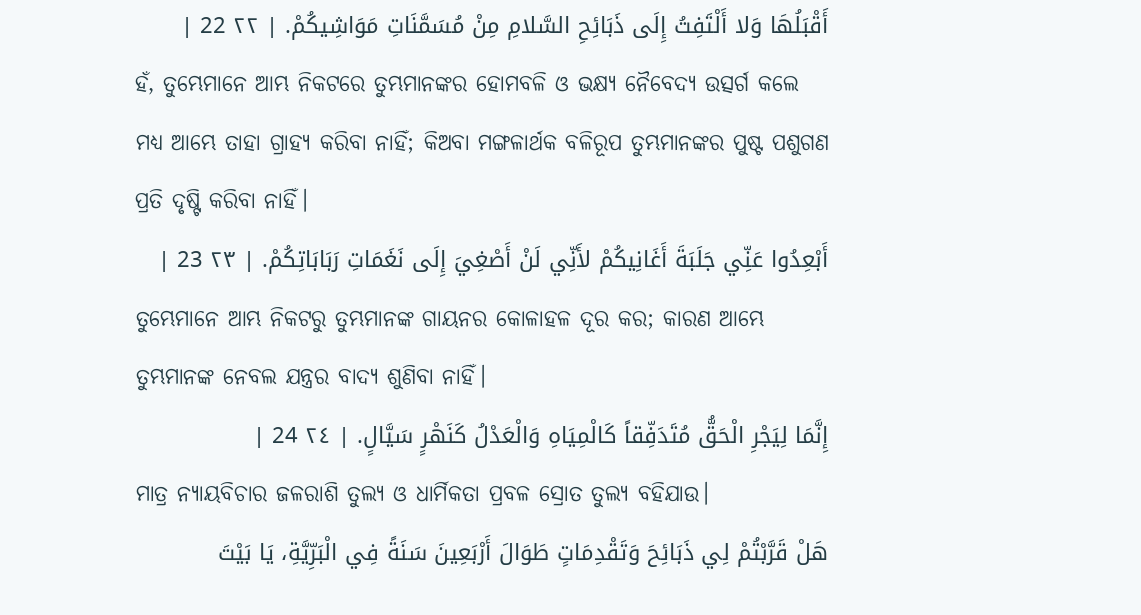أَقْبَلُهَا وَلا أَلْتَفِتُ إِلَى ذَبَائِحِ السَّلامِ مِنْ مُسَمَّنَاتِ مَوَاشِيكُمْ. | ٢٢ 22 |
ହଁ, ତୁମ୍ଭେମାନେ ଆମ୍ଭ ନିକଟରେ ତୁମ୍ଭମାନଙ୍କର ହୋମବଳି ଓ ଭକ୍ଷ୍ୟ ନୈବେଦ୍ୟ ଉତ୍ସର୍ଗ କଲେ ମଧ୍ୟ ଆମ୍ଭେ ତାହା ଗ୍ରାହ୍ୟ କରିବା ନାହିଁ; କିଅବା ମଙ୍ଗଳାର୍ଥକ ବଳିରୂପ ତୁମ୍ଭମାନଙ୍କର ପୁଷ୍ଟ ପଶୁଗଣ ପ୍ରତି ଦୃଷ୍ଟି କରିବା ନାହିଁ।
أَبْعِدُوا عَنِّي جَلَبَةَ أَغَانِيكُمْ لأَنِّي لَنْ أَصْغِيَ إِلَى نَغَمَاتِ رَبَابَاتِكُمْ. | ٢٣ 23 |
ତୁମ୍ଭେମାନେ ଆମ୍ଭ ନିକଟରୁ ତୁମ୍ଭମାନଙ୍କ ଗାୟନର କୋଳାହଳ ଦୂର କର; କାରଣ ଆମ୍ଭେ ତୁମ୍ଭମାନଙ୍କ ନେବଲ ଯନ୍ତ୍ରର ବାଦ୍ୟ ଶୁଣିବା ନାହିଁ।
إِنَّمَا لِيَجْرِ الْحَقُّ مُتَدَفِّقاً كَالْمِيَاهِ وَالْعَدْلُ كَنَهْرٍ سَيَّالٍ. | ٢٤ 24 |
ମାତ୍ର ନ୍ୟାୟବିଚାର ଜଳରାଶି ତୁଲ୍ୟ ଓ ଧାର୍ମିକତା ପ୍ରବଳ ସ୍ରୋତ ତୁଲ୍ୟ ବହିଯାଉ।
هَلْ قَرَّبْتُمْ لِي ذَبَائِحَ وَتَقْدِمَاتٍ طَوَالَ أَرْبَعِينَ سَنَةً فِي الْبَرِّيَّةِ، يَا بَيْتَ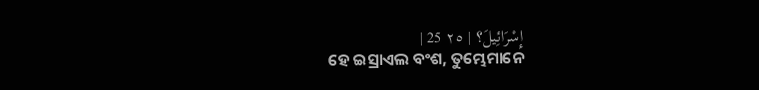إِسْرَائِيلَ؟ | ٢٥ 25 |
ହେ ଇସ୍ରାଏଲ ବଂଶ, ତୁମ୍ଭେମାନେ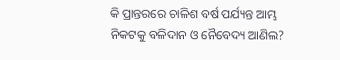କି ପ୍ରାନ୍ତରରେ ଚାଳିଶ ବର୍ଷ ପର୍ଯ୍ୟନ୍ତ ଆମ୍ଭ ନିକଟକୁ ବଳିଦାନ ଓ ନୈବେଦ୍ୟ ଆଣିଲ?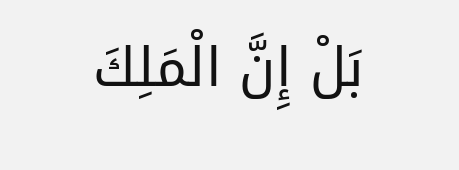بَلْ إِنَّ الْمَلِكَ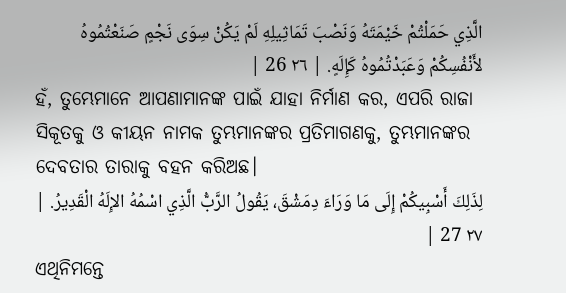الَّذِي حَمَلْتُمْ خَيْمَتَهُ وَنَصْبَ تَمَاثِيلِهِ لَمْ يَكُنْ سِوَى نَجْمٍ صَنَعْتُمُوهُ لأَنْفُسِكُمْ وَعَبَدْتُمُوهُ كَإِلَهٍ. | ٢٦ 26 |
ହଁ, ତୁମ୍ଭେମାନେ ଆପଣାମାନଙ୍କ ପାଇଁ ଯାହା ନିର୍ମାଣ କର, ଏପରି ରାଜା ସିକୂତକୁ ଓ କୀୟନ ନାମକ ତୁମ୍ଭମାନଙ୍କର ପ୍ରତିମାଗଣକୁ, ତୁମ୍ଭମାନଙ୍କର ଦେବତାର ତାରାକୁ ବହନ କରିଅଛ।
لِذَلِكَ أَسْبِيكُمْ إِلَى مَا وَرَاءَ دِمَشْقَ، يَقُولُ الرَّبُّ الَّذِي اسْمُهُ الإِلَهُ الْقَدِيرُ. | ٢٧ 27 |
ଏଥିନିମନ୍ତେ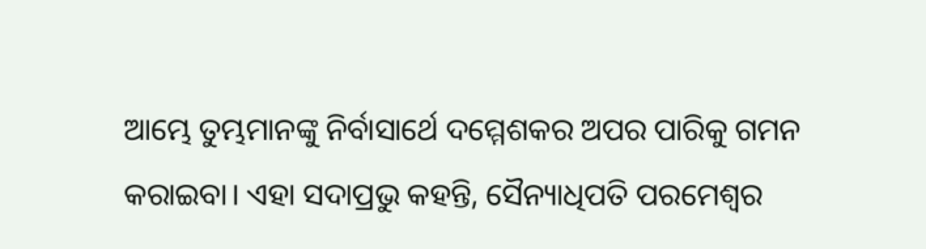ଆମ୍ଭେ ତୁମ୍ଭମାନଙ୍କୁ ନିର୍ବାସାର୍ଥେ ଦମ୍ମେଶକର ଅପର ପାରିକୁ ଗମନ କରାଇବା। ଏହା ସଦାପ୍ରଭୁ କହନ୍ତି, ସୈନ୍ୟାଧିପତି ପରମେଶ୍ୱର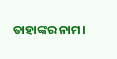ତାହାଙ୍କର ନାମ।